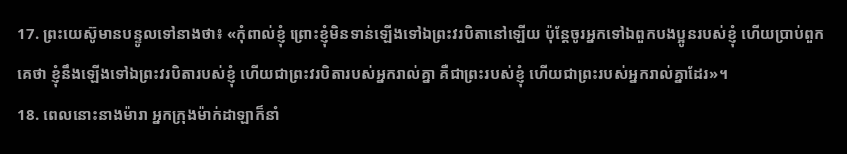17. ព្រះយេស៊ូមានបន្ទូលទៅនាងថា៖ «កុំពាល់ខ្ញុំ ព្រោះខ្ញុំមិនទាន់ឡើងទៅឯព្រះវរបិតានៅឡើយ ប៉ុន្ដែចូរអ្នកទៅឯពួកបងប្អូនរបស់ខ្ញុំ ហើយប្រាប់ពួកគេថា ខ្ញុំនឹងឡើងទៅឯព្រះវរបិតារបស់ខ្ញុំ ហើយជាព្រះវរបិតារបស់អ្នករាល់គ្នា គឺជាព្រះរបស់ខ្ញុំ ហើយជាព្រះរបស់អ្នករាល់គ្នាដែរ»។
18. ពេលនោះនាងម៉ារា អ្នកក្រុងម៉ាក់ដាឡាក៏នាំ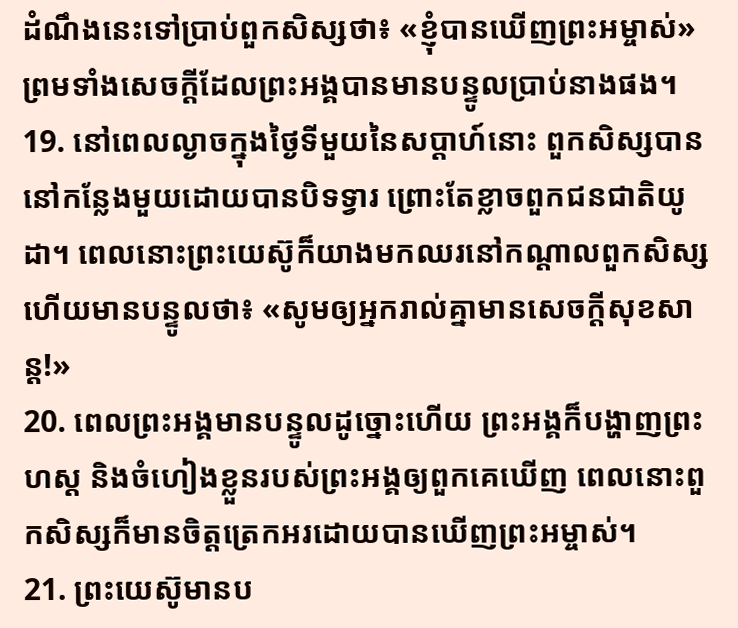ដំណឹងនេះទៅប្រាប់ពួកសិស្សថា៖ «ខ្ញុំបានឃើញព្រះអម្ចាស់» ព្រមទាំងសេចក្ដីដែលព្រះអង្គបានមានបន្ទូលប្រាប់នាងផង។
19. នៅពេលល្ងាចក្នុងថ្ងៃទីមួយនៃសប្តាហ៍នោះ ពួកសិស្សបាននៅកន្លែងមួយដោយបានបិទទ្វារ ព្រោះតែខ្លាចពួកជនជាតិយូដា។ ពេលនោះព្រះយេស៊ូក៏យាងមកឈរនៅកណ្តាលពួកសិស្ស ហើយមានបន្ទូលថា៖ «សូមឲ្យអ្នករាល់គ្នាមានសេចក្ដីសុខសាន្ដ!»
20. ពេលព្រះអង្គមានបន្ទូលដូច្នោះហើយ ព្រះអង្គក៏បង្ហាញព្រះហស្ដ និងចំហៀងខ្លួនរបស់ព្រះអង្គឲ្យពួកគេឃើញ ពេលនោះពួកសិស្សក៏មានចិត្តត្រេកអរដោយបានឃើញព្រះអម្ចាស់។
21. ព្រះយេស៊ូមានប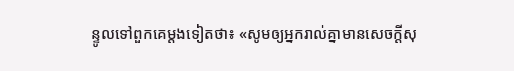ន្ទូលទៅពួកគេម្តងទៀតថា៖ «សូមឲ្យអ្នករាល់គ្នាមានសេចក្ដីសុ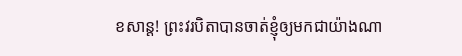ខសាន្ត! ព្រះវរបិតាបានចាត់ខ្ញុំឲ្យមកជាយ៉ាងណា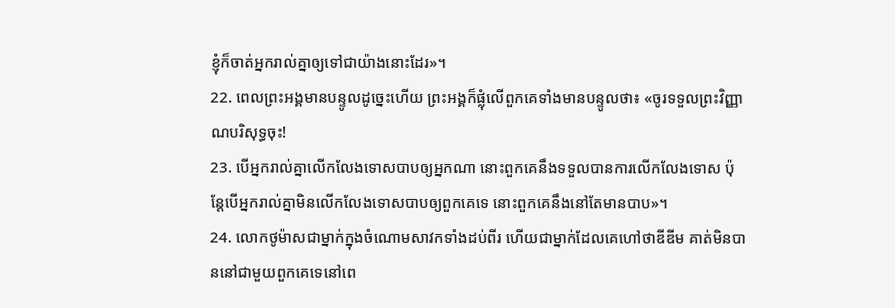ខ្ញុំក៏ចាត់អ្នករាល់គ្នាឲ្យទៅជាយ៉ាងនោះដែរ»។
22. ពេលព្រះអង្គមានបន្ទូលដូច្នេះហើយ ព្រះអង្គក៏ផ្លុំលើពួកគេទាំងមានបន្ទូលថា៖ «ចូរទទួលព្រះវិញ្ញាណបរិសុទ្ធចុះ!
23. បើអ្នករាល់គ្នាលើកលែងទោសបាបឲ្យអ្នកណា នោះពួកគេនឹងទទួលបានការលើកលែងទោស ប៉ុន្ដែបើអ្នករាល់គ្នាមិនលើកលែងទោសបាបឲ្យពួកគេទេ នោះពួកគេនឹងនៅតែមានបាប»។
24. លោកថូម៉ាសជាម្នាក់ក្នុងចំណោមសាវកទាំងដប់ពីរ ហើយជាម្នាក់ដែលគេហៅថាឌីឌីម គាត់មិនបាននៅជាមួយពួកគេទេនៅពេ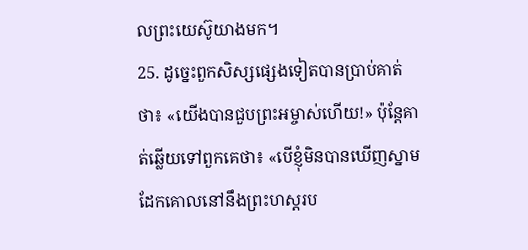លព្រះយេស៊ូយាងមក។
25. ដូច្នេះពួកសិស្សផ្សេងទៀតបានប្រាប់គាត់ថា៖ «យើងបានជួបព្រះអម្ចាស់ហើយ!» ប៉ុន្ដែគាត់ឆ្លើយទៅពួកគេថា៖ «បើខ្ញុំមិនបានឃើញស្នាមដែកគោលនៅនឹងព្រះហស្ដរប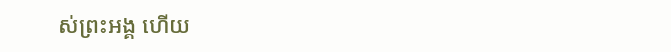ស់ព្រះអង្គ ហើយ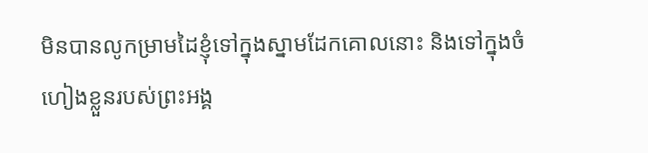មិនបានលូកម្រាមដៃខ្ញុំទៅក្នុងស្នាមដែកគោលនោះ និងទៅក្នុងចំហៀងខ្លួនរបស់ព្រះអង្គ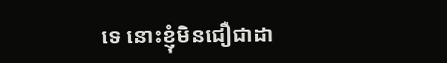ទេ នោះខ្ញុំមិនជឿជាដា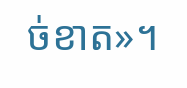ច់ខាត»។